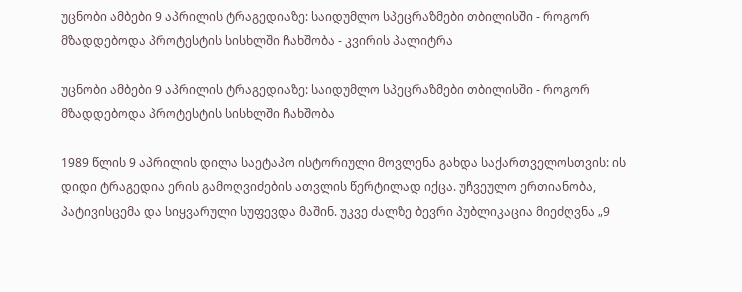უცნობი ამბები 9 აპრილის ტრაგედიაზე: საიდუმლო სპეცრაზმები თბილისში - როგორ მზადდებოდა პროტესტის სისხლში ჩახშობა - კვირის პალიტრა

უცნობი ამბები 9 აპრილის ტრაგედიაზე: საიდუმლო სპეცრაზმები თბილისში - როგორ მზადდებოდა პროტესტის სისხლში ჩახშობა

1989 წლის 9 აპრილის დილა საეტაპო ისტორიული მოვლენა გახდა საქართველოსთვის: ის დიდი ტრაგედია ერის გამოღვიძების ათვლის წერტილად იქცა. უჩვეულო ერთიანობა, პატივისცემა და სიყვარული სუფევდა მაშინ. უკვე ძალზე ბევრი პუბლიკაცია მიეძღვნა „9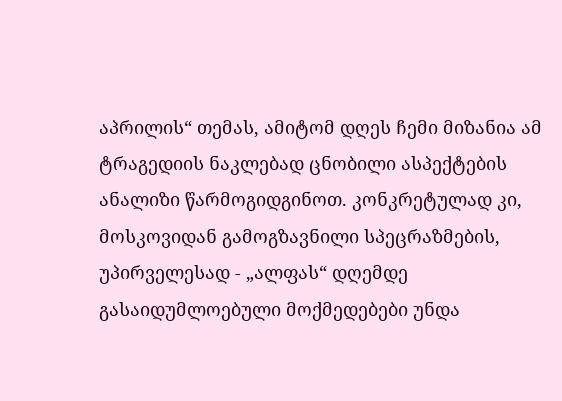აპრილის“ თემას, ამიტომ დღეს ჩემი მიზანია ამ ტრაგედიის ნაკლებად ცნობილი ასპექტების ანალიზი წარმოგიდგინოთ. კონკრეტულად კი, მოსკოვიდან გამოგზავნილი სპეცრაზმების, უპირველესად - „ალფას“ დღემდე გასაიდუმლოებული მოქმედებები უნდა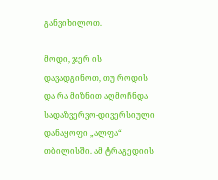განვიხილოთ.

მოდი, ჯერ ის დავადგინოთ, თუ როდის და რა მიზნით აღმოჩნდა სადაზვერვო-დივერსიული დანაყოფი „ალფა“ თბილისში. ამ ტრაგედიის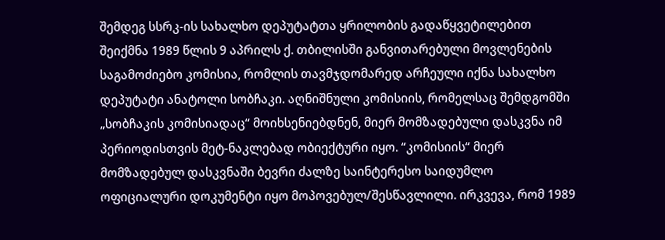შემდეგ სსრკ-ის სახალხო დეპუტატთა ყრილობის გადაწყვეტილებით შეიქმნა 1989 წლის 9 აპრილს ქ. თბილისში განვითარებული მოვლენების საგამოძიებო კომისია, რომლის თავმჯდომარედ არჩეული იქნა სახალხო დეპუტატი ანატოლი სობჩაკი. აღნიშნული კომისიის, რომელსაც შემდგომში „სობჩაკის კომისიადაც“ მოიხსენიებდნენ, მიერ მომზადებული დასკვნა იმ პერიოდისთვის მეტ-ნაკლებად ობიექტური იყო. “კომისიის“ მიერ მომზადებულ დასკვნაში ბევრი ძალზე საინტერესო საიდუმლო ოფიციალური დოკუმენტი იყო მოპოვებულ/შესწავლილი. ირკვევა, რომ 1989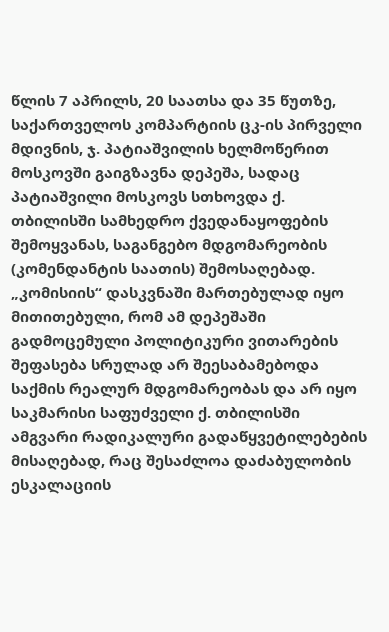წლის 7 აპრილს, 20 საათსა და 35 წუთზე, საქართველოს კომპარტიის ცკ-ის პირველი მდივნის, ჯ. პატიაშვილის ხელმოწერით მოსკოვში გაიგზავნა დეპეშა, სადაც პატიაშვილი მოსკოვს სთხოვდა ქ. თბილისში სამხედრო ქვედანაყოფების შემოყვანას, საგანგებო მდგომარეობის (კომენდანტის საათის) შემოსაღებად. „კომისიის“ დასკვნაში მართებულად იყო მითითებული, რომ ამ დეპეშაში გადმოცემული პოლიტიკური ვითარების შეფასება სრულად არ შეესაბამებოდა საქმის რეალურ მდგომარეობას და არ იყო საკმარისი საფუძველი ქ. თბილისში ამგვარი რადიკალური გადაწყვეტილებების მისაღებად, რაც შესაძლოა დაძაბულობის ესკალაციის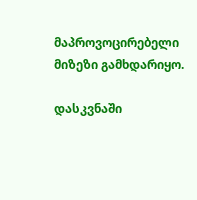მაპროვოცირებელი მიზეზი გამხდარიყო.

დასკვნაში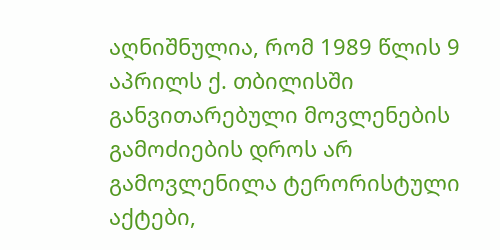აღნიშნულია, რომ 1989 წლის 9 აპრილს ქ. თბილისში განვითარებული მოვლენების გამოძიების დროს არ გამოვლენილა ტერორისტული აქტები,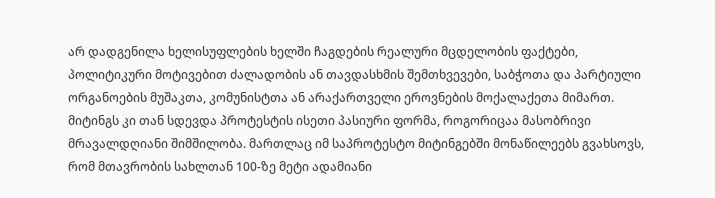არ დადგენილა ხელისუფლების ხელში ჩაგდების რეალური მცდელობის ფაქტები, პოლიტიკური მოტივებით ძალადობის ან თავდასხმის შემთხვევები, საბჭოთა და პარტიული ორგანოების მუშაკთა, კომუნისტთა ან არაქართველი ეროვნების მოქალაქეთა მიმართ. მიტინგს კი თან სდევდა პროტესტის ისეთი პასიური ფორმა, როგორიცაა მასობრივი მრავალდღიანი შიმშილობა. მართლაც იმ საპროტესტო მიტინგებში მონაწილეებს გვახსოვს, რომ მთავრობის სახლთან 100-ზე მეტი ადამიანი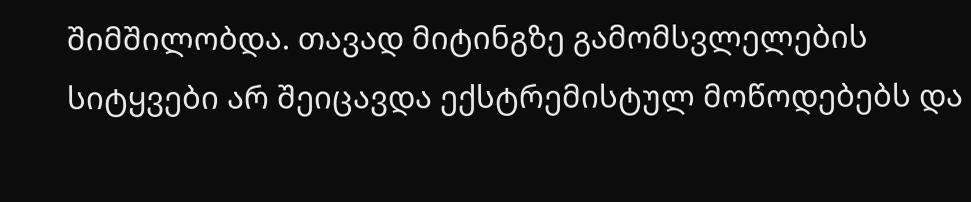შიმშილობდა. თავად მიტინგზე გამომსვლელების სიტყვები არ შეიცავდა ექსტრემისტულ მოწოდებებს და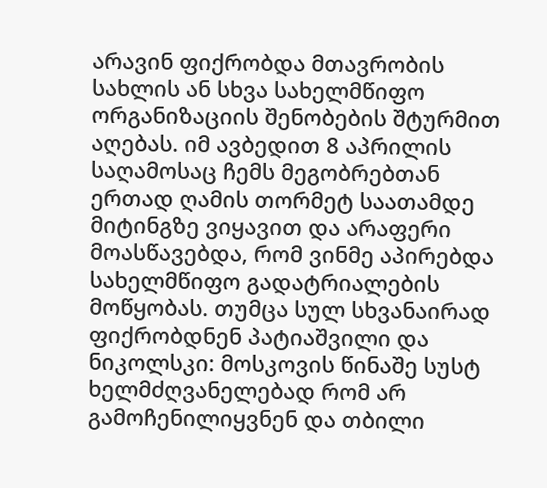არავინ ფიქრობდა მთავრობის სახლის ან სხვა სახელმწიფო ორგანიზაციის შენობების შტურმით აღებას. იმ ავბედით 8 აპრილის საღამოსაც ჩემს მეგობრებთან ერთად ღამის თორმეტ საათამდე მიტინგზე ვიყავით და არაფერი მოასწავებდა, რომ ვინმე აპირებდა სახელმწიფო გადატრიალების მოწყობას. თუმცა სულ სხვანაირად ფიქრობდნენ პატიაშვილი და ნიკოლსკი: მოსკოვის წინაშე სუსტ ხელმძღვანელებად რომ არ გამოჩენილიყვნენ და თბილი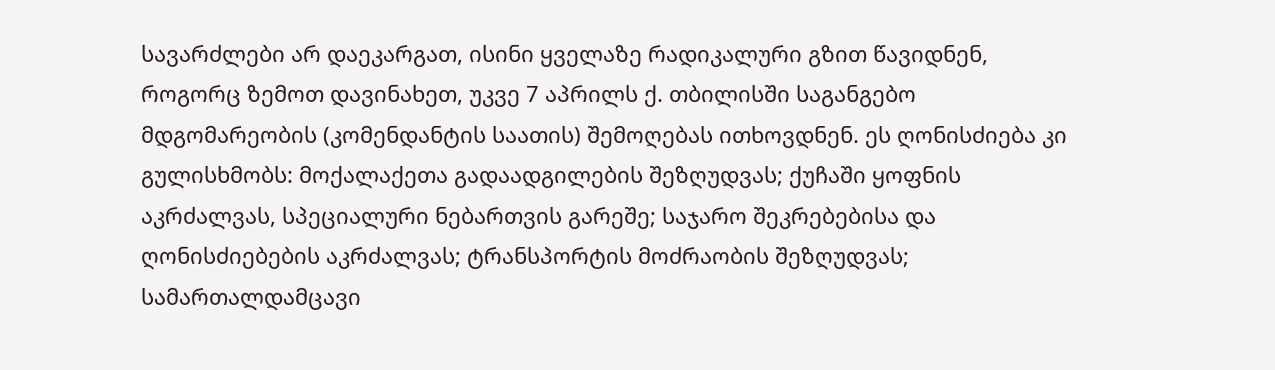სავარძლები არ დაეკარგათ, ისინი ყველაზე რადიკალური გზით წავიდნენ, როგორც ზემოთ დავინახეთ, უკვე 7 აპრილს ქ. თბილისში საგანგებო მდგომარეობის (კომენდანტის საათის) შემოღებას ითხოვდნენ. ეს ღონისძიება კი გულისხმობს: მოქალაქეთა გადაადგილების შეზღუდვას; ქუჩაში ყოფნის აკრძალვას, სპეციალური ნებართვის გარეშე; საჯარო შეკრებებისა და ღონისძიებების აკრძალვას; ტრანსპორტის მოძრაობის შეზღუდვას; სამართალდამცავი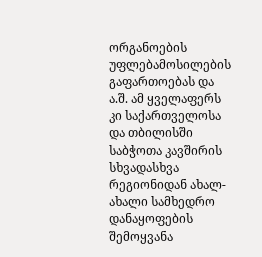ორგანოების უფლებამოსილების გაფართოებას და ა.შ. ამ ყველაფერს კი საქართველოსა და თბილისში საბჭოთა კავშირის სხვადასხვა რეგიონიდან ახალ-ახალი სამხედრო დანაყოფების შემოყვანა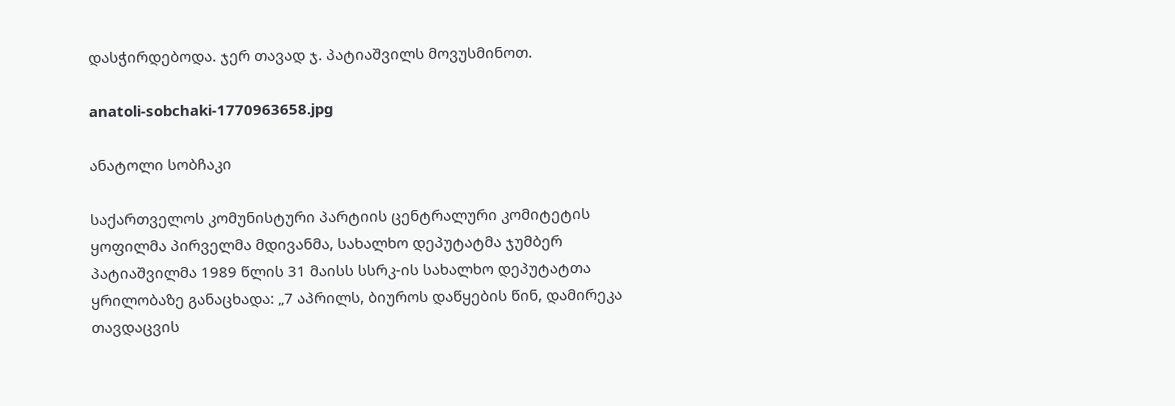დასჭირდებოდა. ჯერ თავად ჯ. პატიაშვილს მოვუსმინოთ.

anatoli-sobchaki-1770963658.jpg

ანატოლი სობჩაკი

საქართველოს კომუნისტური პარტიის ცენტრალური კომიტეტის ყოფილმა პირველმა მდივანმა, სახალხო დეპუტატმა ჯუმბერ პატიაშვილმა 1989 წლის 31 მაისს სსრკ-ის სახალხო დეპუტატთა ყრილობაზე განაცხადა: „7 აპრილს, ბიუროს დაწყების წინ, დამირეკა თავდაცვის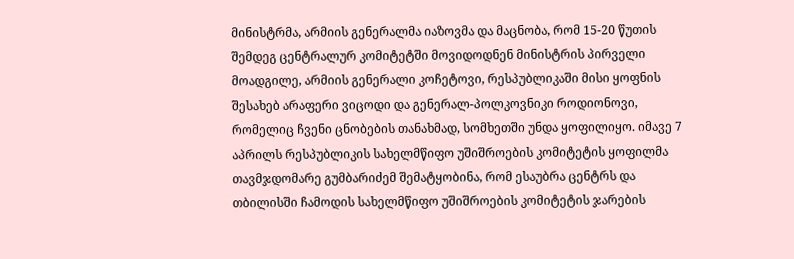მინისტრმა, არმიის გენერალმა იაზოვმა და მაცნობა, რომ 15-20 წუთის შემდეგ ცენტრალურ კომიტეტში მოვიდოდნენ მინისტრის პირველი მოადგილე, არმიის გენერალი კოჩეტოვი, რესპუბლიკაში მისი ყოფნის შესახებ არაფერი ვიცოდი და გენერალ-პოლკოვნიკი როდიონოვი, რომელიც ჩვენი ცნობების თანახმად, სომხეთში უნდა ყოფილიყო. იმავე 7 აპრილს რესპუბლიკის სახელმწიფო უშიშროების კომიტეტის ყოფილმა თავმჯდომარე გუმბარიძემ შემატყობინა, რომ ესაუბრა ცენტრს და თბილისში ჩამოდის სახელმწიფო უშიშროების კომიტეტის ჯარების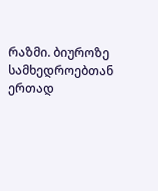რაზმი. ბიუროზე სამხედროებთან ერთად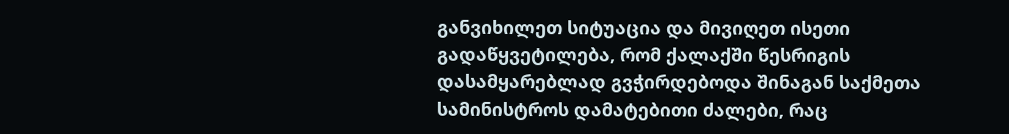განვიხილეთ სიტუაცია და მივიღეთ ისეთი გადაწყვეტილება, რომ ქალაქში წესრიგის დასამყარებლად გვჭირდებოდა შინაგან საქმეთა სამინისტროს დამატებითი ძალები, რაც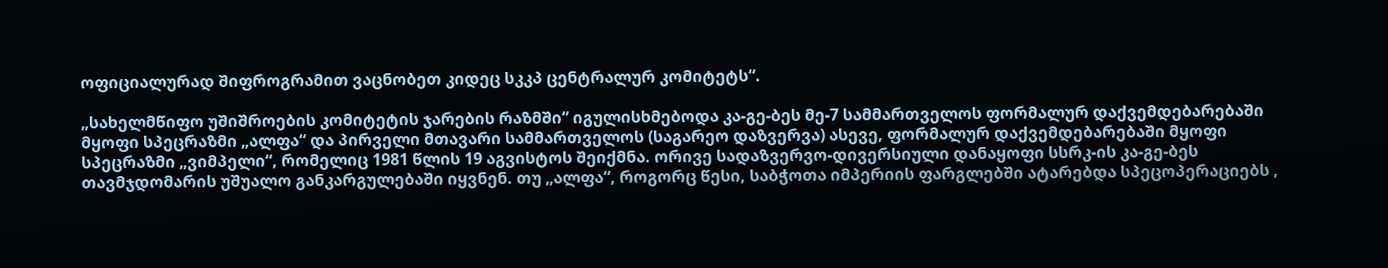ოფიციალურად შიფროგრამით ვაცნობეთ კიდეც სკკპ ცენტრალურ კომიტეტს“.

„სახელმწიფო უშიშროების კომიტეტის ჯარების რაზმში“ იგულისხმებოდა კა-გე-ბეს მე-7 სამმართველოს ფორმალურ დაქვემდებარებაში მყოფი სპეცრაზმი „ალფა“ და პირველი მთავარი სამმართველოს (საგარეო დაზვერვა) ასევე, ფორმალურ დაქვემდებარებაში მყოფი სპეცრაზმი „ვიმპელი“, რომელიც 1981 წლის 19 აგვისტოს შეიქმნა. ორივე სადაზვერვო-დივერსიული დანაყოფი სსრკ-ის კა-გე-ბეს თავმჯდომარის უშუალო განკარგულებაში იყვნენ. თუ „ალფა“, როგორც წესი, საბჭოთა იმპერიის ფარგლებში ატარებდა სპეცოპერაციებს ,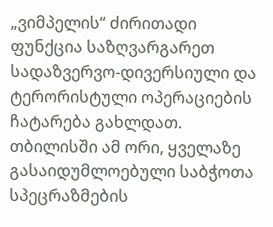„ვიმპელის“ ძირითადი ფუნქცია საზღვარგარეთ სადაზვერვო-დივერსიული და ტერორისტული ოპერაციების ჩატარება გახლდათ. თბილისში ამ ორი, ყველაზე გასაიდუმლოებული საბჭოთა სპეცრაზმების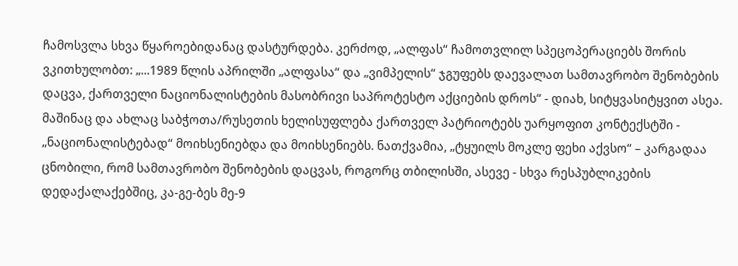ჩამოსვლა სხვა წყაროებიდანაც დასტურდება. კერძოდ, „ალფას“ ჩამოთვლილ სპეცოპერაციებს შორის ვკითხულობთ: „...1989 წლის აპრილში „ალფასა“ და „ვიმპელის“ ჯგუფებს დაევალათ სამთავრობო შენობების დაცვა, ქართველი ნაციონალისტების მასობრივი საპროტესტო აქციების დროს“ - დიახ, სიტყვასიტყვით ასეა. მაშინაც და ახლაც საბჭოთა/რუსეთის ხელისუფლება ქართველ პატრიოტებს უარყოფით კონტექსტში - „ნაციონალისტებად“ მოიხსენიებდა და მოიხსენიებს. ნათქვამია, „ტყუილს მოკლე ფეხი აქვსო“ – კარგადაა ცნობილი, რომ სამთავრობო შენობების დაცვას, როგორც თბილისში, ასევე - სხვა რესპუბლიკების დედაქალაქებშიც, კა-გე-ბეს მე-9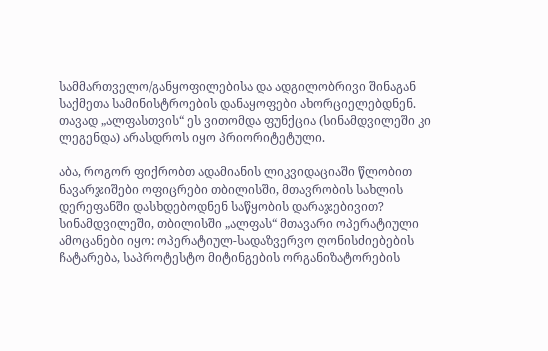სამმართველო/განყოფილებისა და ადგილობრივი შინაგან საქმეთა სამინისტროების დანაყოფები ახორციელებდნენ. თავად „ალფასთვის“ ეს ვითომდა ფუნქცია (სინამდვილეში კი ლეგენდა) არასდროს იყო პრიორიტეტული.

აბა, როგორ ფიქრობთ ადამიანის ლიკვიდაციაში წლობით ნავარჯიშები ოფიცრები თბილისში, მთავრობის სახლის დერეფანში დასხდებოდნენ საწყობის დარაჯებივით? სინამდვილეში, თბილისში „ალფას“ მთავარი ოპერატიული ამოცანები იყო: ოპერატიულ-სადაზვერვო ღონისძიებების ჩატარება, საპროტესტო მიტინგების ორგანიზატორების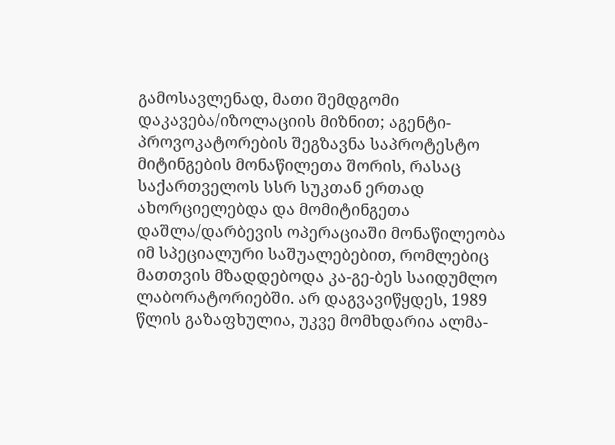გამოსავლენად, მათი შემდგომი დაკავება/იზოლაციის მიზნით; აგენტი-პროვოკატორების შეგზავნა საპროტესტო მიტინგების მონაწილეთა შორის, რასაც საქართველოს სსრ სუკთან ერთად ახორციელებდა და მომიტინგეთა დაშლა/დარბევის ოპერაციაში მონაწილეობა იმ სპეციალური საშუალებებით, რომლებიც მათთვის მზადდებოდა კა-გე-ბეს საიდუმლო ლაბორატორიებში. არ დაგვავიწყდეს, 1989 წლის გაზაფხულია, უკვე მომხდარია ალმა-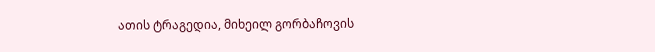ათის ტრაგედია, მიხეილ გორბაჩოვის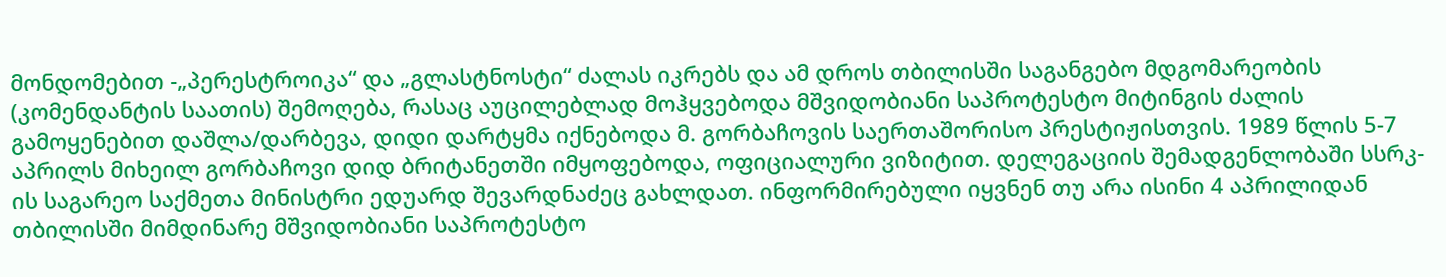მონდომებით -„პერესტროიკა“ და „გლასტნოსტი“ ძალას იკრებს და ამ დროს თბილისში საგანგებო მდგომარეობის (კომენდანტის საათის) შემოღება, რასაც აუცილებლად მოჰყვებოდა მშვიდობიანი საპროტესტო მიტინგის ძალის გამოყენებით დაშლა/დარბევა, დიდი დარტყმა იქნებოდა მ. გორბაჩოვის საერთაშორისო პრესტიჟისთვის. 1989 წლის 5-7 აპრილს მიხეილ გორბაჩოვი დიდ ბრიტანეთში იმყოფებოდა, ოფიციალური ვიზიტით. დელეგაციის შემადგენლობაში სსრკ-ის საგარეო საქმეთა მინისტრი ედუარდ შევარდნაძეც გახლდათ. ინფორმირებული იყვნენ თუ არა ისინი 4 აპრილიდან თბილისში მიმდინარე მშვიდობიანი საპროტესტო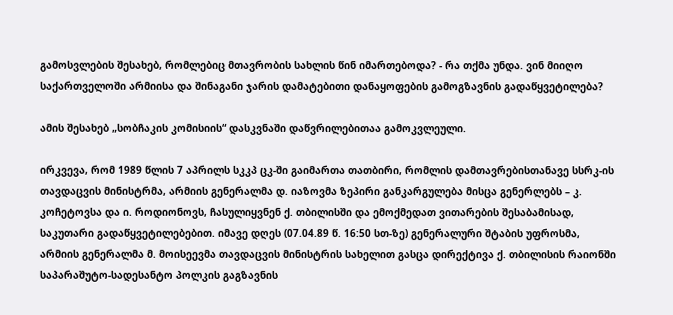გამოსვლების შესახებ, რომლებიც მთავრობის სახლის წინ იმართებოდა? - რა თქმა უნდა. ვინ მიიღო საქართველოში არმიისა და შინაგანი ჯარის დამატებითი დანაყოფების გამოგზავნის გადაწყვეტილება?

ამის შესახებ „სობჩაკის კომისიის“ დასკვნაში დაწვრილებითაა გამოკვლეული.

ირკვევა, რომ 1989 წლის 7 აპრილს სკკპ ცკ-ში გაიმართა თათბირი, რომლის დამთავრებისთანავე სსრკ-ის თავდაცვის მინისტრმა, არმიის გენერალმა დ. იაზოვმა ზეპირი განკარგულება მისცა გენერლებს – კ. კოჩეტოვსა და ი. როდიონოვს, ჩასულიყვნენ ქ. თბილისში და ემოქმედათ ვითარების შესაბამისად, საკუთარი გადაწყვეტილებებით. იმავე დღეს (07.04.89 წ. 16:50 სთ-ზე) გენერალური შტაბის უფროსმა, არმიის გენერალმა მ. მოისეევმა თავდაცვის მინისტრის სახელით გასცა დირექტივა ქ. თბილისის რაიონში საპარაშუტო-სადესანტო პოლკის გაგზავნის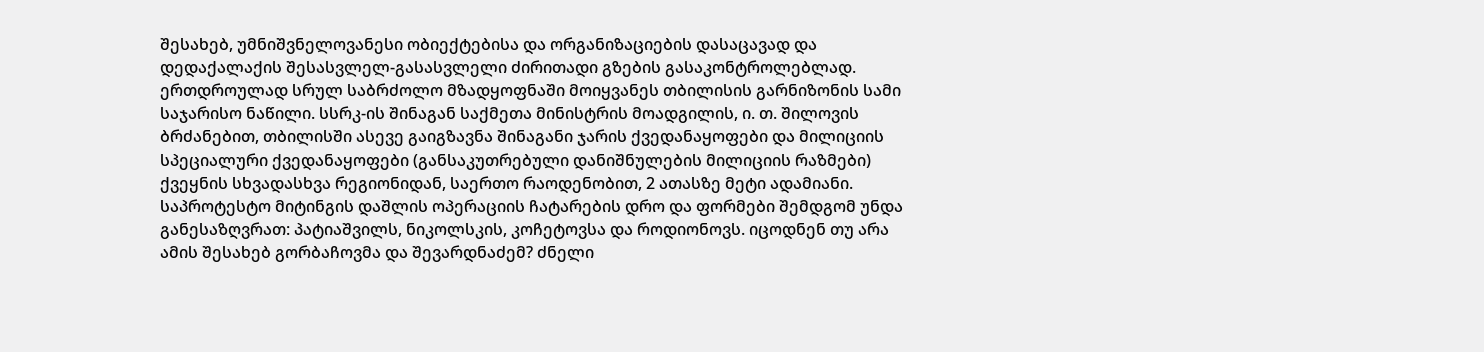შესახებ, უმნიშვნელოვანესი ობიექტებისა და ორგანიზაციების დასაცავად და დედაქალაქის შესასვლელ-გასასვლელი ძირითადი გზების გასაკონტროლებლად. ერთდროულად სრულ საბრძოლო მზადყოფნაში მოიყვანეს თბილისის გარნიზონის სამი საჯარისო ნაწილი. სსრკ-ის შინაგან საქმეთა მინისტრის მოადგილის, ი. თ. შილოვის ბრძანებით, თბილისში ასევე გაიგზავნა შინაგანი ჯარის ქვედანაყოფები და მილიციის სპეციალური ქვედანაყოფები (განსაკუთრებული დანიშნულების მილიციის რაზმები) ქვეყნის სხვადასხვა რეგიონიდან, საერთო რაოდენობით, 2 ათასზე მეტი ადამიანი. საპროტესტო მიტინგის დაშლის ოპერაციის ჩატარების დრო და ფორმები შემდგომ უნდა განესაზღვრათ: პატიაშვილს, ნიკოლსკის, კოჩეტოვსა და როდიონოვს. იცოდნენ თუ არა ამის შესახებ გორბაჩოვმა და შევარდნაძემ? ძნელი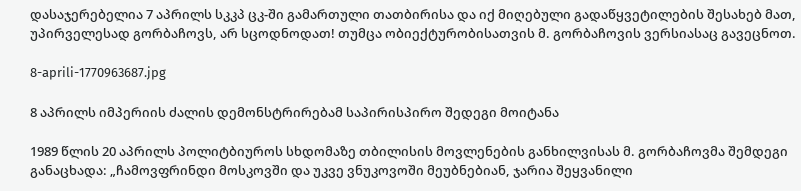დასაჯერებელია 7 აპრილს სკკპ ცკ-ში გამართული თათბირისა და იქ მიღებული გადაწყვეტილების შესახებ მათ, უპირველესად გორბაჩოვს, არ სცოდნოდათ! თუმცა ობიექტურობისათვის მ. გორბაჩოვის ვერსიასაც გავეცნოთ.

8-aprili-1770963687.jpg

8 აპრილს იმპერიის ძალის დემონსტრირებამ საპირისპირო შედეგი მოიტანა

1989 წლის 20 აპრილს პოლიტბიუროს სხდომაზე თბილისის მოვლენების განხილვისას მ. გორბაჩოვმა შემდეგი განაცხადა: „ჩამოვფრინდი მოსკოვში და უკვე ვნუკოვოში მეუბნებიან, ჯარია შეყვანილი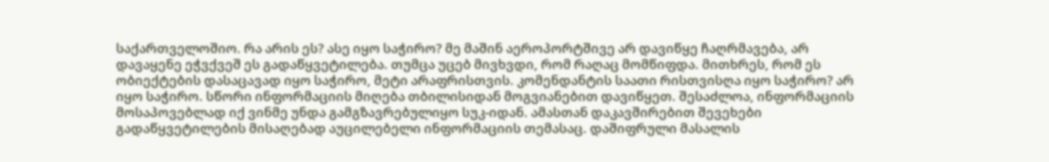საქართველოშიო. რა არის ეს? ასე იყო საჭირო? მე მაშინ აეროპორტშივე არ დავიწყე ჩაღრმავება, არ დავაყენე ეჭვქვეშ ეს გადაწყვეტილება. თუმცა უცებ მივხვდი, რომ რაღაც მომწიფდა. მითხრეს, რომ ეს ობიექტების დასაცავად იყო საჭირო, მეტი არაფრისთვის. კომენდანტის საათი რისთვისღა იყო საჭირო? არ იყო საჭირო. სწორი ინფორმაციის მიღება თბილისიდან მოგვიანებით დავიწყეთ. შესაძლოა, ინფორმაციის მოსაპოვებლად იქ ვინმე უნდა გამგზავრებულიყო სუკ-იდან. ამასთან დაკავშირებით შევეხები გადაწყვეტილების მისაღებად აუცილებელი ინფორმაციის თემასაც. დაშიფრული მასალის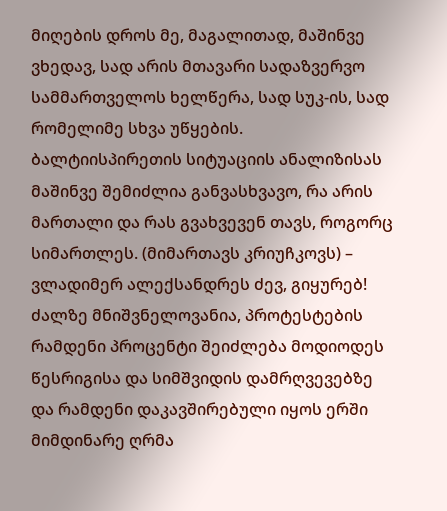მიღების დროს მე, მაგალითად, მაშინვე ვხედავ, სად არის მთავარი სადაზვერვო სამმართველოს ხელწერა, სად სუკ-ის, სად რომელიმე სხვა უწყების. ბალტიისპირეთის სიტუაციის ანალიზისას მაშინვე შემიძლია განვასხვავო, რა არის მართალი და რას გვახვევენ თავს, როგორც სიმართლეს. (მიმართავს კრიუჩკოვს) – ვლადიმერ ალექსანდრეს ძევ, გიყურებ! ძალზე მნიშვნელოვანია, პროტესტების რამდენი პროცენტი შეიძლება მოდიოდეს წესრიგისა და სიმშვიდის დამრღვევებზე და რამდენი დაკავშირებული იყოს ერში მიმდინარე ღრმა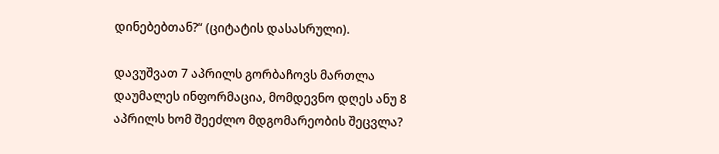დინებებთან?“ (ციტატის დასასრული).

დავუშვათ 7 აპრილს გორბაჩოვს მართლა დაუმალეს ინფორმაცია, მომდევნო დღეს ანუ 8 აპრილს ხომ შეეძლო მდგომარეობის შეცვლა?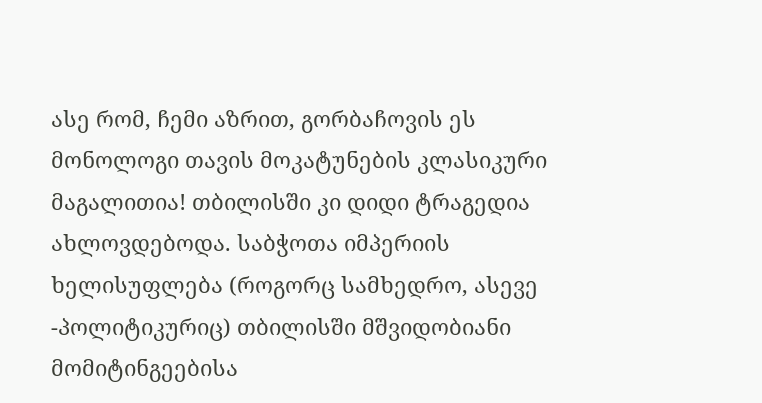ასე რომ, ჩემი აზრით, გორბაჩოვის ეს მონოლოგი თავის მოკატუნების კლასიკური მაგალითია! თბილისში კი დიდი ტრაგედია ახლოვდებოდა. საბჭოთა იმპერიის ხელისუფლება (როგორც სამხედრო, ასევე -პოლიტიკურიც) თბილისში მშვიდობიანი მომიტინგეებისა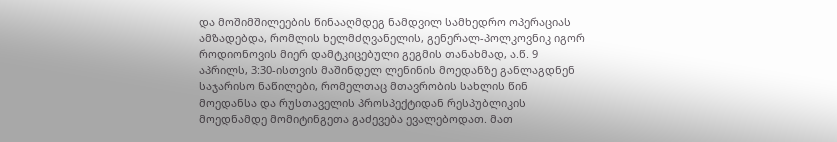და მოშიმშილეების წინააღმდეგ ნამდვილ სამხედრო ოპერაციას ამზადებდა, რომლის ხელმძღვანელის, გენერალ-პოლკოვნიკ იგორ როდიონოვის მიერ დამტკიცებული გეგმის თანახმად, ა.წ. 9 აპრილს, 3:30-ისთვის მაშინდელ ლენინის მოედანზე განლაგდნენ საჯარისო ნაწილები, რომელთაც მთავრობის სახლის წინ მოედანსა და რუსთაველის პროსპექტიდან რესპუბლიკის მოედნამდე მომიტინგეთა გაძევება ევალებოდათ. მათ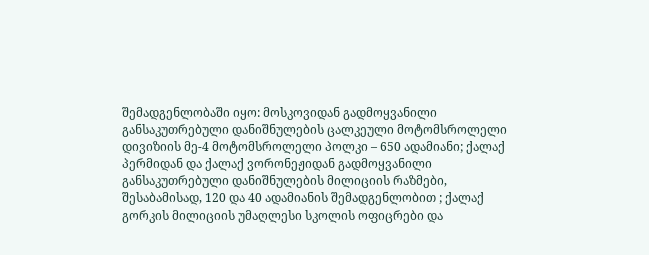შემადგენლობაში იყო: მოსკოვიდან გადმოყვანილი განსაკუთრებული დანიშნულების ცალკეული მოტომსროლელი დივიზიის მე-4 მოტომსროლელი პოლკი – 650 ადამიანი; ქალაქ პერმიდან და ქალაქ ვორონეჟიდან გადმოყვანილი განსაკუთრებული დანიშნულების მილიციის რაზმები, შესაბამისად, 120 და 40 ადამიანის შემადგენლობით ; ქალაქ გორკის მილიციის უმაღლესი სკოლის ოფიცრები და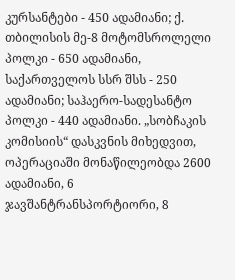კურსანტები - 450 ადამიანი; ქ. თბილისის მე-8 მოტომსროლელი პოლკი - 650 ადამიანი, საქართველოს სსრ შსს - 250 ადამიანი; საჰაერო-სადესანტო პოლკი - 440 ადამიანი. „სობჩაკის კომისიის“ დასკვნის მიხედვით, ოპერაციაში მონაწილეობდა 2600 ადამიანი, 6 ჯავშანტრანსპორტიორი, 8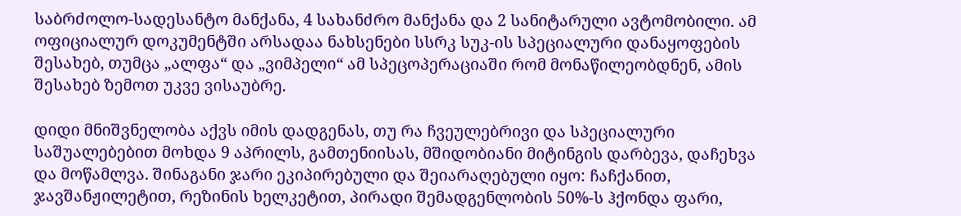საბრძოლო-სადესანტო მანქანა, 4 სახანძრო მანქანა და 2 სანიტარული ავტომობილი. ამ ოფიციალურ დოკუმენტში არსადაა ნახსენები სსრკ სუკ-ის სპეციალური დანაყოფების შესახებ, თუმცა „ალფა“ და „ვიმპელი“ ამ სპეცოპერაციაში რომ მონაწილეობდნენ, ამის შესახებ ზემოთ უკვე ვისაუბრე.

დიდი მნიშვნელობა აქვს იმის დადგენას, თუ რა ჩვეულებრივი და სპეციალური საშუალებებით მოხდა 9 აპრილს, გამთენიისას, მშიდობიანი მიტინგის დარბევა, დაჩეხვა და მოწამლვა. შინაგანი ჯარი ეკიპირებული და შეიარაღებული იყო: ჩაჩქანით, ჯავშანჟილეტით, რეზინის ხელკეტით, პირადი შემადგენლობის 50%-ს ჰქონდა ფარი,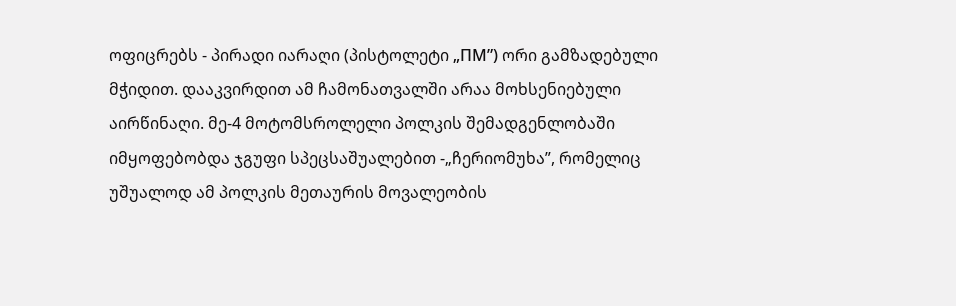ოფიცრებს - პირადი იარაღი (პისტოლეტი „ПМ”) ორი გამზადებული მჭიდით. დააკვირდით ამ ჩამონათვალში არაა მოხსენიებული აირწინაღი. მე-4 მოტომსროლელი პოლკის შემადგენლობაში იმყოფებობდა ჯგუფი სპეცსაშუალებით -„ჩერიომუხა”, რომელიც უშუალოდ ამ პოლკის მეთაურის მოვალეობის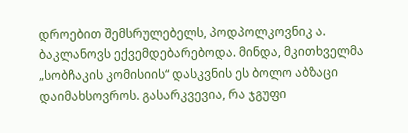დროებით შემსრულებელს, პოდპოლკოვნიკ ა. ბაკლანოვს ექვემდებარებოდა. მინდა, მკითხველმა „სობჩაკის კომისიის“ დასკვნის ეს ბოლო აბზაცი დაიმახსოვროს. გასარკვევია, რა ჯგუფი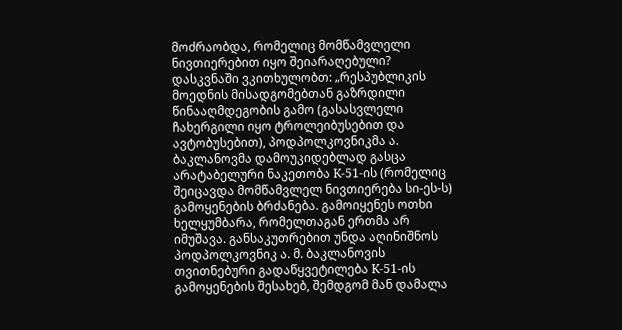მოძრაობდა, რომელიც მომწამვლელი ნივთიერებით იყო შეიარაღებული? დასკვნაში ვკითხულობთ: „რესპუბლიკის მოედნის მისადგომებთან გაზრდილი წინააღმდეგობის გამო (გასასვლელი ჩახერგილი იყო ტროლეიბუსებით და ავტობუსებით), პოდპოლკოვნიკმა ა. ბაკლანოვმა დამოუკიდებლად გასცა არატაბელური ნაკეთობა К-51-ის (რომელიც შეიცავდა მომწამვლელ ნივთიერება სი-ეს-ს) გამოყენების ბრძანება. გამოიყენეს ოთხი ხელყუმბარა, რომელთაგან ერთმა არ იმუშავა. განსაკუთრებით უნდა აღინიშნოს პოდპოლკოვნიკ ა. მ. ბაკლანოვის თვითნებური გადაწყვეტილება К-51-ის გამოყენების შესახებ, შემდგომ მან დამალა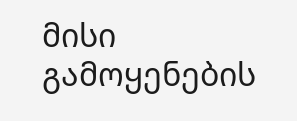მისი გამოყენების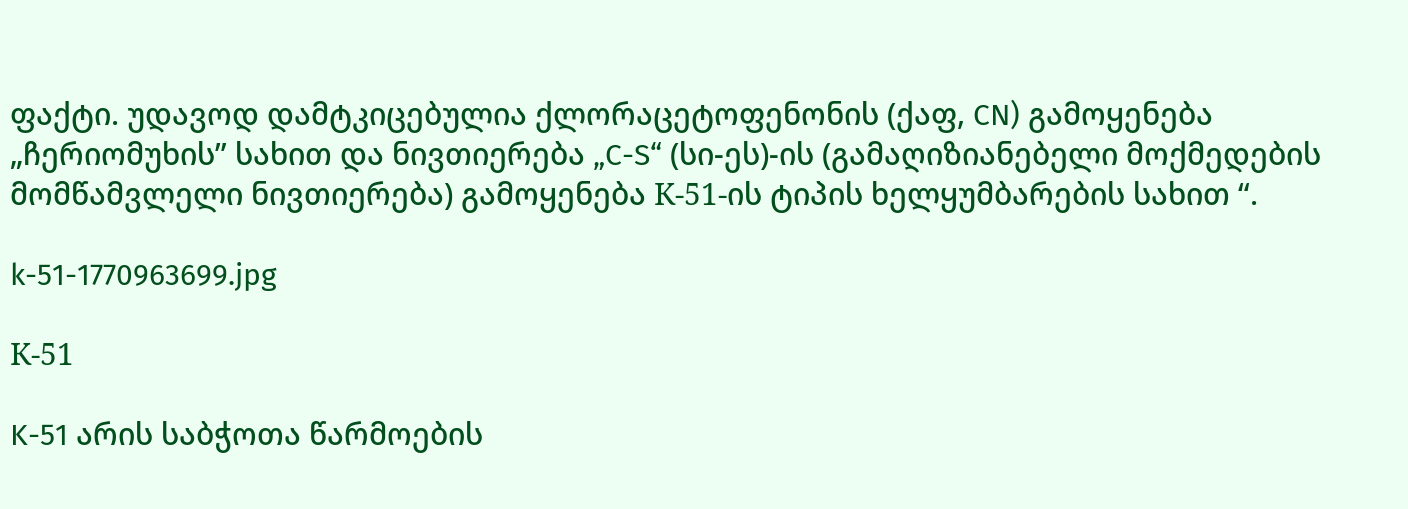ფაქტი. უდავოდ დამტკიცებულია ქლორაცეტოფენონის (ქაფ, CN) გამოყენება „ჩერიომუხის” სახით და ნივთიერება „C-S“ (სი-ეს)-ის (გამაღიზიანებელი მოქმედების მომწამვლელი ნივთიერება) გამოყენება К-51-ის ტიპის ხელყუმბარების სახით “.

k-51-1770963699.jpg

К-51

K-51 არის საბჭოთა წარმოების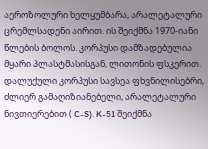აეროზოლური ხელყუმბარა, არალეტალური ცრემლსადენი აირით. ის შეიქმნა 1970-იანი წლების ბოლოს. კორპუსი დამზადებულია მყარი პლასტმასისგან, ლითონის ფსკერით. დალუქული კორპუსი სავსეა ფხვნილისებრი, ძლიერ გამაღიზიანებელი, არალეტალური ნივთიერებით ( C-S). K-51 შეიქმნა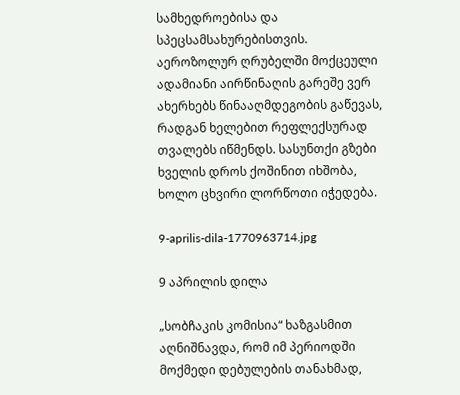სამხედროებისა და სპეცსამსახურებისთვის. აეროზოლურ ღრუბელში მოქცეული ადამიანი აირწინაღის გარეშე ვერ ახერხებს წინააღმდეგობის გაწევას, რადგან ხელებით რეფლექსურად თვალებს იწმენდს. სასუნთქი გზები ხველის დროს ქოშინით იხშობა, ხოლო ცხვირი ლორწოთი იჭედება.

9-aprilis-dila-1770963714.jpg

9 აპრილის დილა

„სობჩაკის კომისია“ ხაზგასმით აღნიშნავდა, რომ იმ პერიოდში მოქმედი დებულების თანახმად,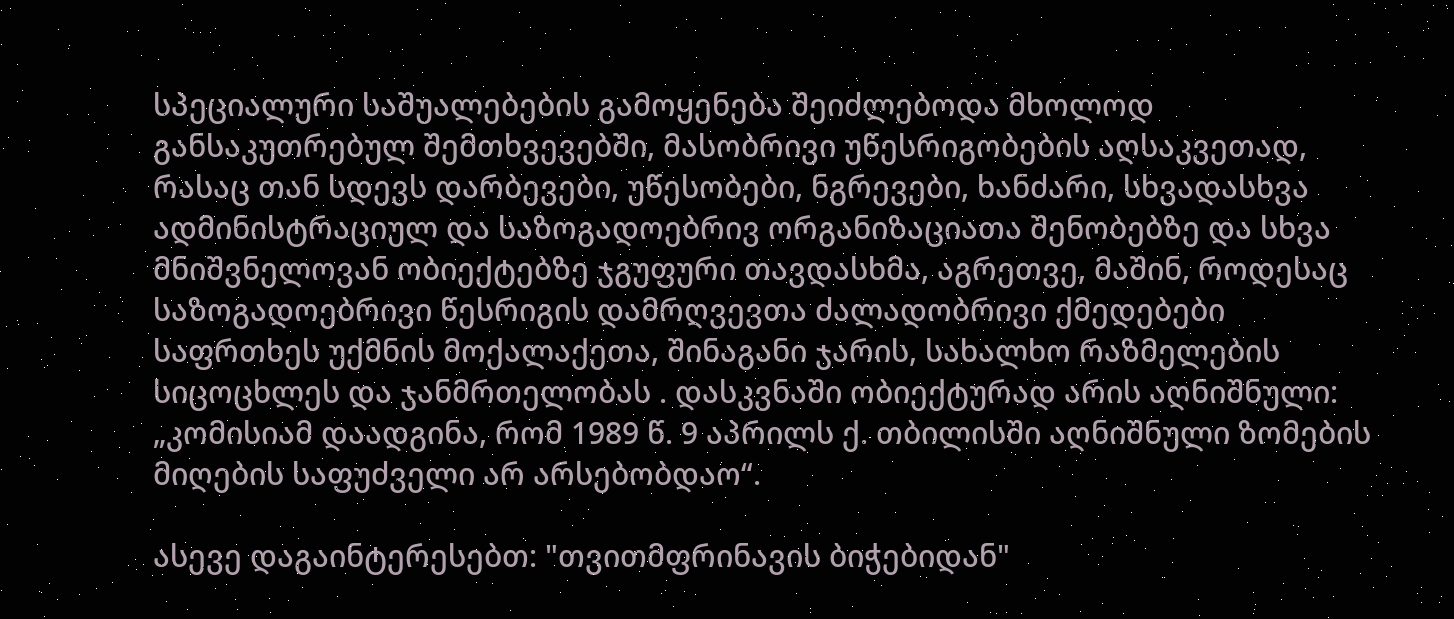სპეციალური საშუალებების გამოყენება შეიძლებოდა მხოლოდ განსაკუთრებულ შემთხვევებში, მასობრივი უწესრიგობების აღსაკვეთად, რასაც თან სდევს დარბევები, უწესობები, ნგრევები, ხანძარი, სხვადასხვა ადმინისტრაციულ და საზოგადოებრივ ორგანიზაციათა შენობებზე და სხვა მნიშვნელოვან ობიექტებზე ჯგუფური თავდასხმა, აგრეთვე, მაშინ, როდესაც საზოგადოებრივი წესრიგის დამრღვევთა ძალადობრივი ქმედებები საფრთხეს უქმნის მოქალაქეთა, შინაგანი ჯარის, სახალხო რაზმელების სიცოცხლეს და ჯანმრთელობას . დასკვნაში ობიექტურად არის აღნიშნული: „კომისიამ დაადგინა, რომ 1989 წ. 9 აპრილს ქ. თბილისში აღნიშნული ზომების მიღების საფუძველი არ არსებობდაო“.

ასევე დაგაინტერესებთ: "თვითმფრინავის ბიჭებიდან"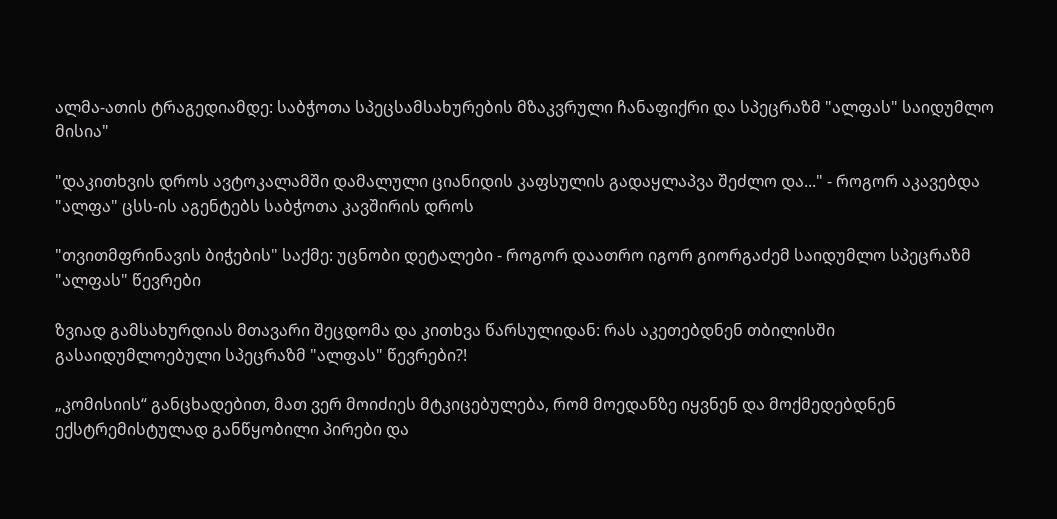ალმა-ათის ტრაგედიამდე: საბჭოთა სპეცსამსახურების მზაკვრული ჩანაფიქრი და სპეცრაზმ "ალფას" საიდუმლო მისია"

"დაკითხვის დროს ავტოკალამში დამალული ციანიდის კაფსულის გადაყლაპვა შეძლო და..." - როგორ აკავებდა "ალფა" ცსს-ის აგენტებს საბჭოთა კავშირის დროს

"თვითმფრინავის ბიჭების" საქმე: უცნობი დეტალები - როგორ დაათრო იგორ გიორგაძემ საიდუმლო სპეცრაზმ "ალფას" წევრები

ზვიად გამსახურდიას მთავარი შეცდომა და კითხვა წარსულიდან: რას აკეთებდნენ თბილისში გასაიდუმლოებული სპეცრაზმ "ალფას" წევრები?!

„კომისიის“ განცხადებით, მათ ვერ მოიძიეს მტკიცებულება, რომ მოედანზე იყვნენ და მოქმედებდნენ ექსტრემისტულად განწყობილი პირები და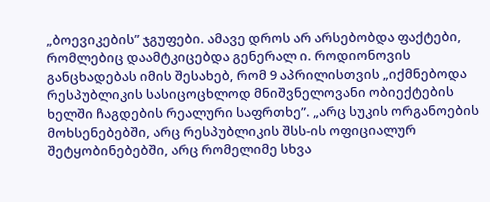„ბოევიკების” ჯგუფები. ამავე დროს არ არსებობდა ფაქტები, რომლებიც დაამტკიცებდა გენერალ ი. როდიონოვის განცხადებას იმის შესახებ, რომ 9 აპრილისთვის „იქმნებოდა რესპუბლიკის სასიცოცხლოდ მნიშვნელოვანი ობიექტების ხელში ჩაგდების რეალური საფრთხე”. „არც სუკის ორგანოების მოხსენებებში, არც რესპუბლიკის შსს-ის ოფიციალურ შეტყობინებებში, არც რომელიმე სხვა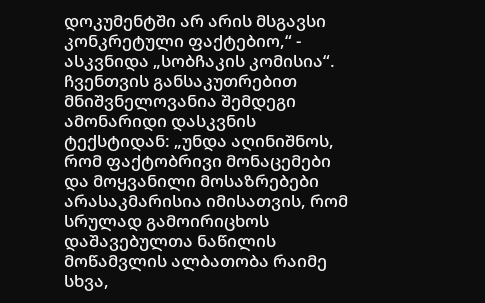დოკუმენტში არ არის მსგავსი კონკრეტული ფაქტებიო,“ - ასკვნიდა „სობჩაკის კომისია“. ჩვენთვის განსაკუთრებით მნიშვნელოვანია შემდეგი ამონარიდი დასკვნის ტექსტიდან: „უნდა აღინიშნოს, რომ ფაქტობრივი მონაცემები და მოყვანილი მოსაზრებები არასაკმარისია იმისათვის, რომ სრულად გამოირიცხოს დაშავებულთა ნაწილის მოწამვლის ალბათობა რაიმე სხვა,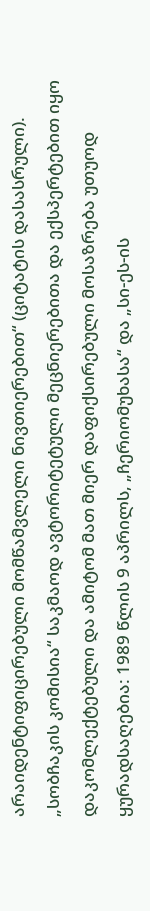არაიდენტიფიცირებული მომწამვლელი ნივთიერებით“ (ციტატის დასასრული). „სობჩაკის კომისია“ საკმაოდ ავტორიტეტული მეცნიერებითა და ექსპერტებით იყო დაკომლექტებული და ამიტომ მათ მიერ დაფიქსირებული მოსაზრება უთუოდ ყურადსაღებია: 1989 წლის 9 აპრილს, „ჩერიომუხასა“ და „სი-ეს-ის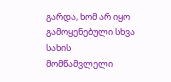გარდა, ხომ არ იყო გამოყენებული სხვა სახის მომწამვლელი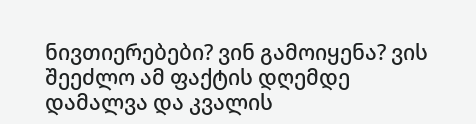ნივთიერებები? ვინ გამოიყენა? ვის შეეძლო ამ ფაქტის დღემდე დამალვა და კვალის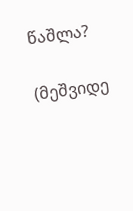წაშლა?

(მეშვიდე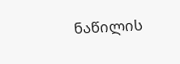ნაწილის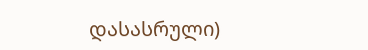დასასრული)